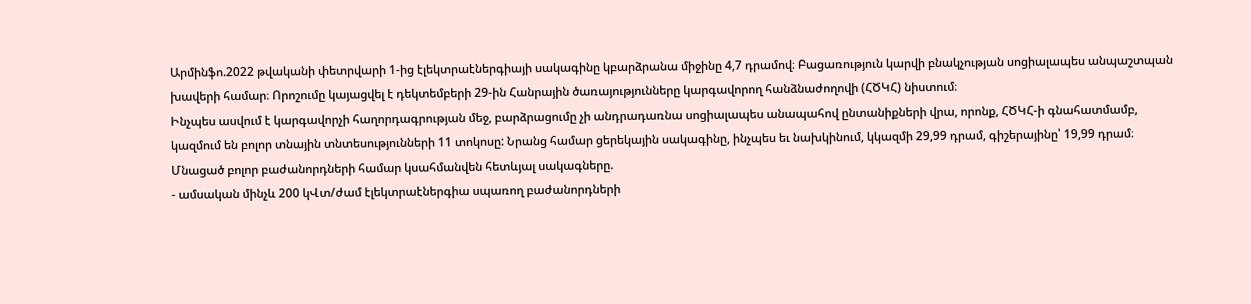Արմինֆո.2022 թվականի փետրվարի 1-ից էլեկտրաէներգիայի սակագինը կբարձրանա միջինը 4,7 դրամով։ Բացառություն կարվի բնակչության սոցիալապես անպաշտպան խավերի համար։ Որոշումը կայացվել է դեկտեմբերի 29-ին Հանրային ծառայությունները կարգավորող հանձնաժողովի (ՀԾԿՀ) նիստում։
Ինչպես ասվում է կարգավորչի հաղորդագրության մեջ, բարձրացումը չի անդրադառնա սոցիալապես անապահով ընտանիքների վրա, որոնք, ՀԾԿՀ-ի գնահատմամբ, կազմում են բոլոր տնային տնտեսությունների 11 տոկոսը: Նրանց համար ցերեկային սակագինը, ինչպես եւ նախկինում, կկազմի 29,99 դրամ, գիշերայինը՝ 19,99 դրամ։
Մնացած բոլոր բաժանորդների համար կսահմանվեն հետևյալ սակագները.
- ամսական մինչև 200 կՎտ/ժամ էլեկտրաէներգիա սպառող բաժանորդների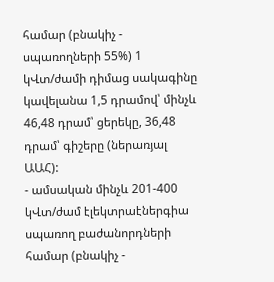համար (բնակիչ - սպառողների 55%) 1 կՎտ/ժամի դիմաց սակագինը կավելանա 1,5 դրամով՝ մինչև 46,48 դրամ՝ ցերեկը, 36,48 դրամ՝ գիշերը (ներառյալ ԱԱՀ):
- ամսական մինչև 201-400 կՎտ/ժամ էլեկտրաէներգիա սպառող բաժանորդների համար (բնակիչ -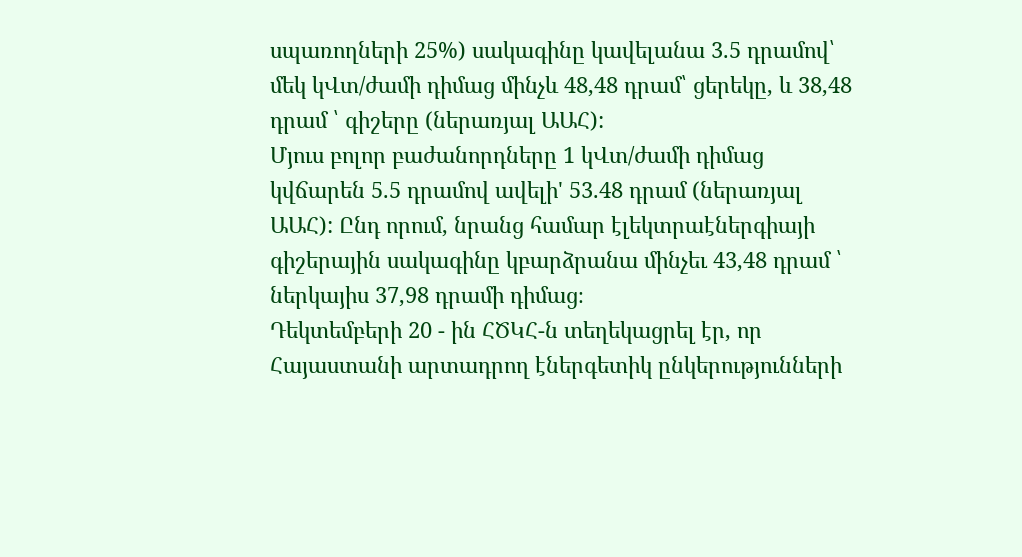սպառողների 25%) սակագինը կավելանա 3.5 դրամով՝ մեկ կՎտ/ժամի դիմաց մինչև 48,48 դրամ՝ ցերեկը, և 38,48 դրամ ՝ գիշերը (ներառյալ ԱԱՀ):
Մյուս բոլոր բաժանորդները 1 կՎտ/ժամի դիմաց կվճարեն 5.5 դրամով ավելի' 53.48 դրամ (ներառյալ ԱԱՀ): Ընդ որում, նրանց համար էլեկտրաէներգիայի գիշերային սակագինը կբարձրանա մինչեւ 43,48 դրամ ՝ ներկայիս 37,98 դրամի դիմաց։
Դեկտեմբերի 20 - ին ՀԾԿՀ-ն տեղեկացրել էր, որ Հայաստանի արտադրող էներգետիկ ընկերությունների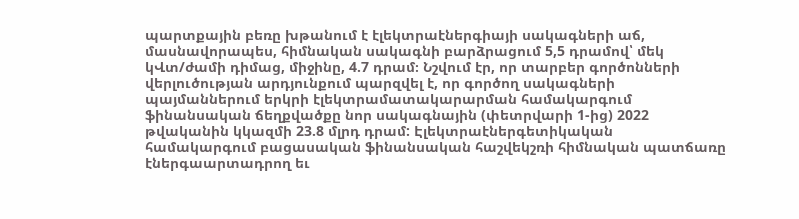պարտքային բեռը խթանում է էլեկտրաէներգիայի սակագների աճ, մասնավորապես, հիմնական սակագնի բարձրացում 5,5 դրամով՝ մեկ կՎտ/ժամի դիմաց, միջինը, 4.7 դրամ։ Նշվում էր, որ տարբեր գործոնների վերլուծության արդյունքում պարզվել է, որ գործող սակագների պայմաններում երկրի էլեկտրամատակարարման համակարգում ֆինանսական ճեղքվածքը նոր սակագնային (փետրվարի 1-ից) 2022 թվականին կկազմի 23.8 մլրդ դրամ: Էլեկտրաէներգետիկական համակարգում բացասական ֆինանսական հաշվեկշռի հիմնական պատճառը էներգաարտադրող եւ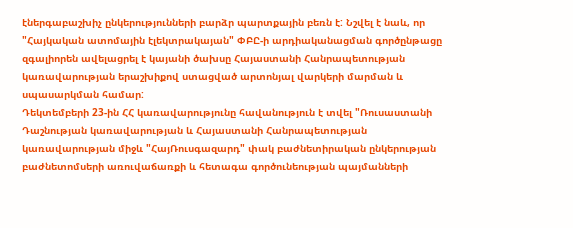էներգաբաշխիչ ընկերությունների բարձր պարտքային բեռն է: Նշվել է նաև, որ "Հայկական ատոմային էլեկտրակայան" ՓԲԸ-ի արդիականացման գործընթացը զգալիորեն ավելացրել է կայանի ծախսը Հայաստանի Հանրապետության կառավարության երաշխիքով ստացված արտոնյալ վարկերի մարման և սպասարկման համար:
Դեկտեմբերի 23-ին ՀՀ կառավարությունը հավանություն է տվել "Ռուսաստանի Դաշնության կառավարության և Հայաստանի Հանրապետության կառավարության միջև "ՀայՌուսգազարդ" փակ բաժնետիրական ընկերության բաժնետոմսերի առուվաճառքի և հետագա գործունեության պայմանների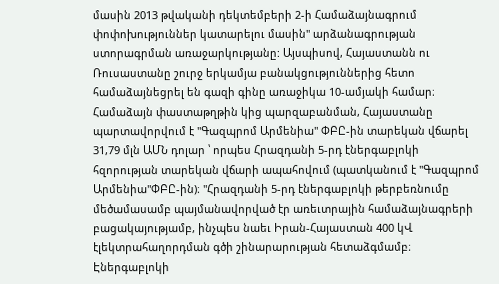մասին 2013 թվականի դեկտեմբերի 2-ի Համաձայնագրում փոփոխություններ կատարելու մասին" արձանագրության ստորագրման առաջարկությանը: Այսպիսով, Հայաստանն ու Ռուսաստանը շուրջ երկամյա բանակցություններից հետո համաձայնեցրել են գազի գինը առաջիկա 10-ամյակի համար։
Համաձայն փաստաթղթին կից պարզաբանման, Հայաստանը պարտավորվում է "Գազպրոմ Արմենիա" ՓԲԸ-ին տարեկան վճարել 31,79 մլն ԱՄՆ դոլար ՝ որպես Հրազդանի 5-րդ էներգաբլոկի հզորության տարեկան վճարի ապահովում (պատկանում է "Գազպրոմ Արմենիա"ՓԲԸ-ին)։ "Հրազդանի 5-րդ էներգաբլոկի թերբեռնումը մեծամասամբ պայմանավորված էր առեւտրային համաձայնագրերի բացակայությամբ, ինչպես նաեւ Իրան-Հայաստան 400 կՎ էլեկտրահաղորդման գծի շինարարության հետաձգմամբ։ Էներգաբլոկի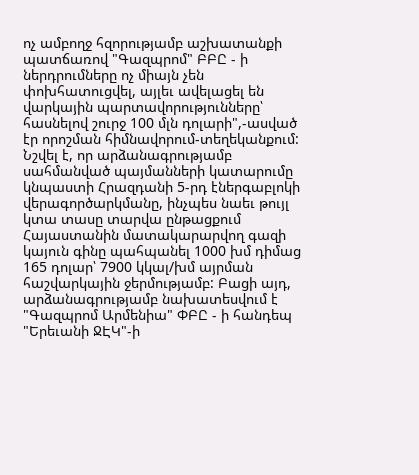ոչ ամբողջ հզորությամբ աշխատանքի պատճառով "Գազպրոմ" ԲԲԸ - ի ներդրումները ոչ միայն չեն փոխհատուցվել, այլեւ ավելացել են վարկային պարտավորությունները՝ հասնելով շուրջ 100 մլն դոլարի",-ասված էր որոշման հիմնավորում-տեղեկանքում:
Նշվել է, որ արձանագրությամբ սահմանված պայմանների կատարումը կնպաստի Հրազդանի 5-րդ էներգաբլոկի վերագործարկմանը, ինչպես նաեւ թույլ կտա տասը տարվա ընթացքում Հայաստանին մատակարարվող գազի կայուն գինը պահպանել 1000 խմ դիմաց 165 դոլար՝ 7900 կկալ/խմ այրման հաշվարկային ջերմությամբ: Բացի այդ, արձանագրությամբ նախատեսվում է "Գազպրոմ Արմենիա" ՓԲԸ - ի հանդեպ "Երեւանի ՋԷԿ"-ի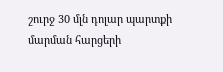շուրջ 30 մլն դոլար պարտքի մարման հարցերի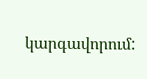կարգավորում: